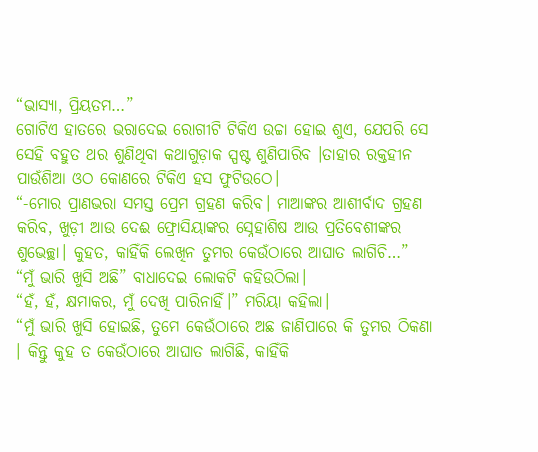“ଭାସ୍ୟା, ପ୍ରିୟତମ…”
ଗୋଟିଏ ହାତରେ ଭରାଦେଇ ରୋଗୀଟି ଟିକିଏ ଉଚ୍ଚା ହୋଇ ଶୁଏ, ଯେପରି ସେ ସେହି ବହୁତ ଥର ଶୁଣିଥିବା କଥାଗୁଡ଼ାକ ସ୍ପଷ୍ଟ ଶୁଣିପାରିବ ।ତାହାର ରକ୍ତହୀନ ପାଉଁଶିଆ ଓଠ କୋଣରେ ଟିକିଏ ହସ ଫୁଟିଉଠେ।
“-ମୋର ପ୍ରାଣଭରା ସମସ୍ତ ପ୍ରେମ ଗ୍ରହଣ କରିବ। ମାଆଙ୍କର ଆଶୀର୍ବାଦ ଗ୍ରହଣ କରିବ, ଖୁଡ଼ୀ ଆଉ ଦେଈ ଫ୍ରୋସିୟାଙ୍କର ସ୍ନେହାଶିଷ ଆଉ ପ୍ରତିବେଶୀଙ୍କର ଶୁଭେଚ୍ଛା। କୁହତ, କାହିଁକି ଲେଖିନ ତୁମର କେଉଁଠାରେ ଆଘାତ ଲାଗିଚି…”
“ମୁଁ ଭାରି ଖୁସି ଅଛି” ବାଧାଦେଇ ଲୋକଟି କହିଉଠିଲା।
“ହଁ, ହଁ, କ୍ଷମାକର, ମୁଁ ଦେଖି ପାରିନାହିଁ।” ମରିୟା କହିଲା।
“ମୁଁ ଭାରି ଖୁସି ହୋଇଛି, ତୁମେ କେଉଁଠାରେ ଅଛ ଜାଣିପାରେ କି ତୁମର ଠିକଣା । କିନ୍ତୁ କୁହ ତ କେଉଁଠାରେ ଆଘାତ ଲାଗିଛି, କାହିଁକି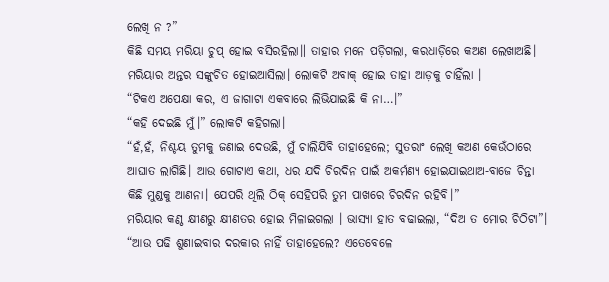ଲେଖି ନ ?”
କିଛି ସମୟ ମରିୟା ଚୁପ୍ ହୋଇ ବସିରହିଲା॥ ତାହାର ମନେ ପଡ଼ିଗଲା, କରଧାଡ଼ିରେ କଅଣ ଲେଖାଅଛି। ମରିୟାର ଅନ୍ତର ସଙ୍କୁଚିତ ହୋଇଆସିଲା। ଲୋକଟି ଅବାକ୍ ହୋଇ ତାହା ଆଡ଼କୁ ଚାହିଁଲା ।
“ଟିକଏ ଅପେକ୍ଷା କର, ଏ ଜାଗାଟା ଏକବାରେ ଲିଭିଯାଇଛି କି ନା…।”
“କହି ଦେଇଛି ମୁଁ।” ଲୋକଟି କହିଗଲା।
“ହଁ,ହଁ, ନିଶ୍ଚୟ ତୁମକୁ ଜଣାଇ ଦେଉଛି, ମୁଁ ଚାଲିଯିବି ତାହାହେଲେ; ସୁତରାଂ ଲେଖି କଅଣ କେଉଁଠାରେ ଆଘାତ ଲାଗିଛି। ଆଉ ଗୋଟାଏ କଥା, ଧର ଯଦି ଚିରଦିନ ପାଇଁ ଅକର୍ମଣ୍ୟ ହୋଇଯାଇଥାଅ-ବାଜେ ଚିନ୍ତା କିଛି ମୁଣ୍ଡକୁ ଆଣନା। ଯେପରି ଥିଲି ଠିକ୍ ସେହିପରି ତୁମ ପାଖରେ ଚିରଦିନ ରହିବି।”
ମରିୟାର କଣ୍ଠ କ୍ଷୀଣରୁ କ୍ଷୀଣତର ହୋଇ ମିଳାଇଗଲା । ଭାସ୍ୟା ହାତ ବଢାଇଲା, “ଦିଅ ତ ମୋର ଚିଠିଟା”।
“ଆଉ ପଢି ଶୁଣାଇବାର ଦରକାର ନାହିଁ ତାହାହେଲେ? ଏତେବେଳେ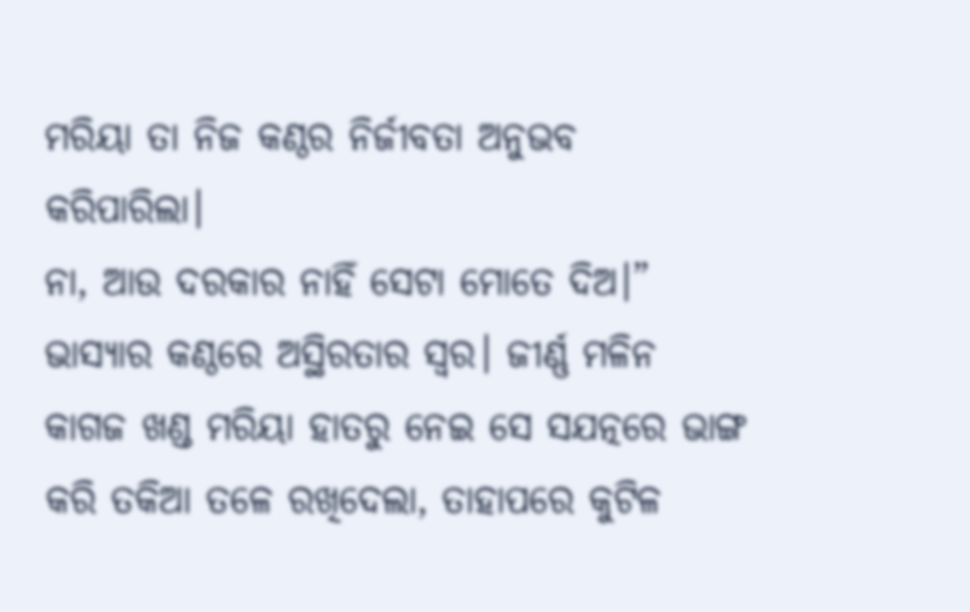ମରିୟା ତା ନିଜ କଣ୍ଠର ନିର୍ଜୀବତା ଅନୁଭବ କରିପାରିଲା।
ନା, ଆଉ ଦରକାର ନାହିଁ ସେଟା ମୋତେ ଦିଅ।” ଭାସ୍ୟାର କଣ୍ଠରେ ଅସ୍ଥିରତାର ସ୍ବର। ଜୀର୍ଣ୍ଣ ମଳିନ କାଗଜ ଖଣ୍ଡ ମରିୟା ହାତରୁ ନେଇ ସେ ସଯତ୍ନରେ ଭାଙ୍ଗ କରି ତକିଆ ତଳେ ରଖିଦେଲା, ତାହାପରେ କୁଟିଳ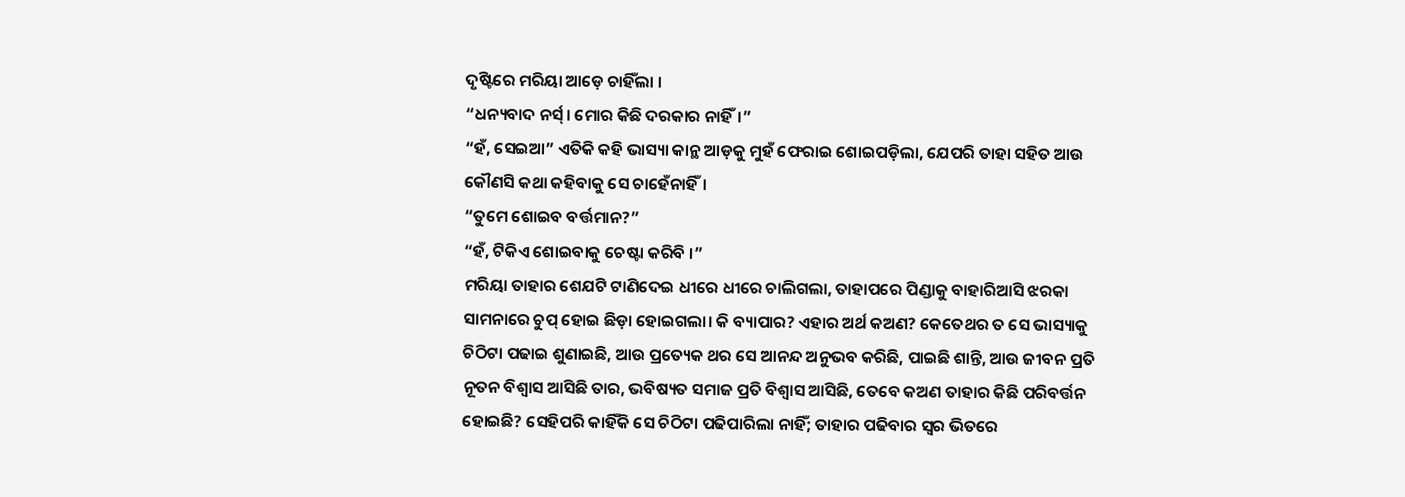ଦୃଷ୍ଟିରେ ମରିୟା ଆଡ଼େ ଚାହିଁଲା ।
“ଧନ୍ୟବାଦ ନର୍ସ୍। ମୋର କିଛି ଦରକାର ନାହିଁ।”
“ହଁ, ସେଇଆ” ଏତିକି କହି ଭାସ୍ୟା କାନ୍ଥ ଆଡ଼କୁ ମୁହଁ ଫେରାଇ ଶୋଇପଡ଼ିଲା, ଯେପରି ତାହା ସହିତ ଆଉ କୌଣସି କଥା କହିବାକୁ ସେ ଚାହେଁନାହିଁ।
“ତୁମେ ଶୋଇବ ବର୍ତ୍ତମାନ?”
“ହଁ, ଟିକିଏ ଶୋଇବାକୁ ଚେଷ୍ଟା କରିବି ।”
ମରିୟା ତାହାର ଶେଯଟି ଟାଣିଦେଇ ଧୀରେ ଧୀରେ ଚାଲିଗଲା, ତାହାପରେ ପିଣ୍ଡାକୁ ବାହାରିଆସି ଝରକା ସାମନାରେ ଚୁପ୍ ହୋଇ ଛିଡ଼ା ହୋଇଗଲା। କି ବ୍ୟାପାର? ଏହାର ଅର୍ଥ କଅଣ? କେତେଥର ତ ସେ ଭାସ୍ୟାକୁ ଚିଠିଟା ପଢାଇ ଶୁଣାଇଛି, ଆଉ ପ୍ରତ୍ୟେକ ଥର ସେ ଆନନ୍ଦ ଅନୁଭବ କରିଛି, ପାଇଛି ଶାନ୍ତି, ଆଉ ଜୀବନ ପ୍ରତି ନୂତନ ବିଶ୍ବାସ ଆସିଛି ତାର, ଭବିଷ୍ୟତ ସମାଜ ପ୍ରତି ବିଶ୍ବାସ ଆସିଛି, ତେବେ କଅଣ ତାହାର କିଛି ପରିବର୍ତ୍ତନ ହୋଇଛି? ସେହିପରି କାହିଁକି ସେ ଚିଠିଟା ପଢିପାରିଲା ନାହିଁ; ତାହାର ପଢିବାର ସ୍ବର ଭିତରେ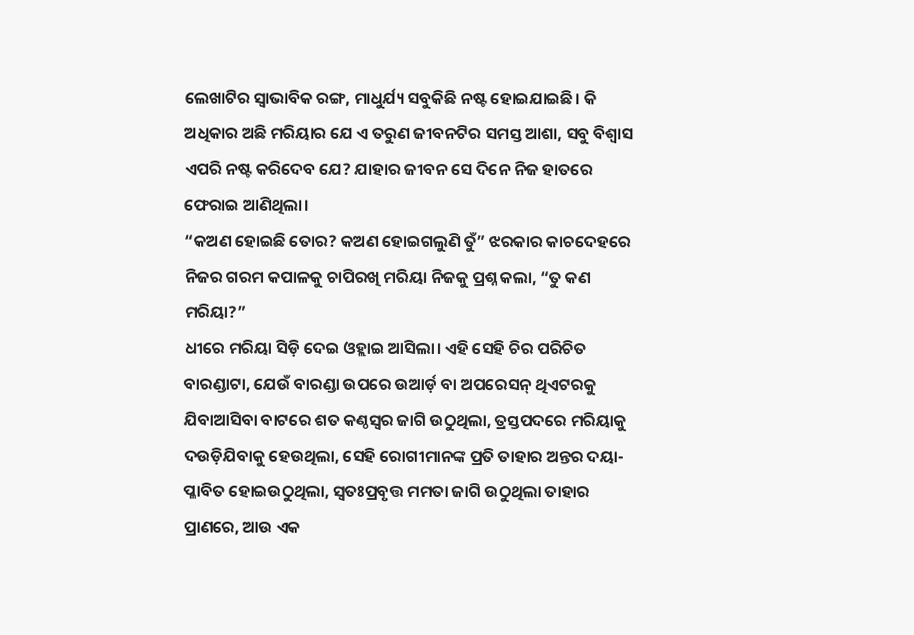ଲେଖାଟିର ସ୍ବାଭାବିକ ରଙ୍ଗ, ମାଧୁର୍ଯ୍ୟ ସବୁକିଛି ନଷ୍ଟ ହୋଇଯାଇଛି। କି ଅଧିକାର ଅଛି ମରିୟାର ଯେ ଏ ତରୁଣ ଜୀବନଟିର ସମସ୍ତ ଆଶା, ସବୁ ବିଶ୍ବାସ ଏପରି ନଷ୍ଟ କରିଦେବ ଯେ? ଯାହାର ଜୀବନ ସେ ଦିନେ ନିଜ ହାତରେ ଫେରାଇ ଆଣିଥିଲା।
“କଅଣ ହୋଇଛି ତୋର? କଅଣ ହୋଇଗଲୁଣି ତୁଁ” ଝରକାର କାଚଦେହରେ ନିଜର ଗରମ କପାଳକୁ ଚାପିରଖି ମରିୟା ନିଜକୁ ପ୍ରଶ୍ନ କଲା, “ତୁ କଣ ମରିୟା?”
ଧୀରେ ମରିୟା ସିଡ଼ି ଦେଇ ଓହ୍ଲାଇ ଆସିଲା। ଏହି ସେହି ଚିର ପରିଚିତ ବାରଣ୍ଡାଟା, ଯେଉଁ ବାରଣ୍ଡା ଉପରେ ଉଆର୍ଡ଼ ବା ଅପରେସନ୍ ଥିଏଟରକୁ ଯିବାଆସିବା ବାଟରେ ଶତ କଣ୍ଠସ୍ବର ଜାଗି ଉଠୁଥିଲା, ତ୍ରସ୍ତପଦରେ ମରିୟାକୁ ଦଉଡ଼ିଯିବାକୁ ହେଉଥିଲା, ସେହି ରୋଗୀମାନଙ୍କ ପ୍ରତି ତାହାର ଅନ୍ତର ଦୟା- ପ୍ଳାବିତ ହୋଇଉଠୁଥିଲା, ସ୍ବତଃପ୍ରବୃତ୍ତ ମମତା ଜାଗି ଉଠୁଥିଲା ତାହାର ପ୍ରାଣରେ, ଆଉ ଏକ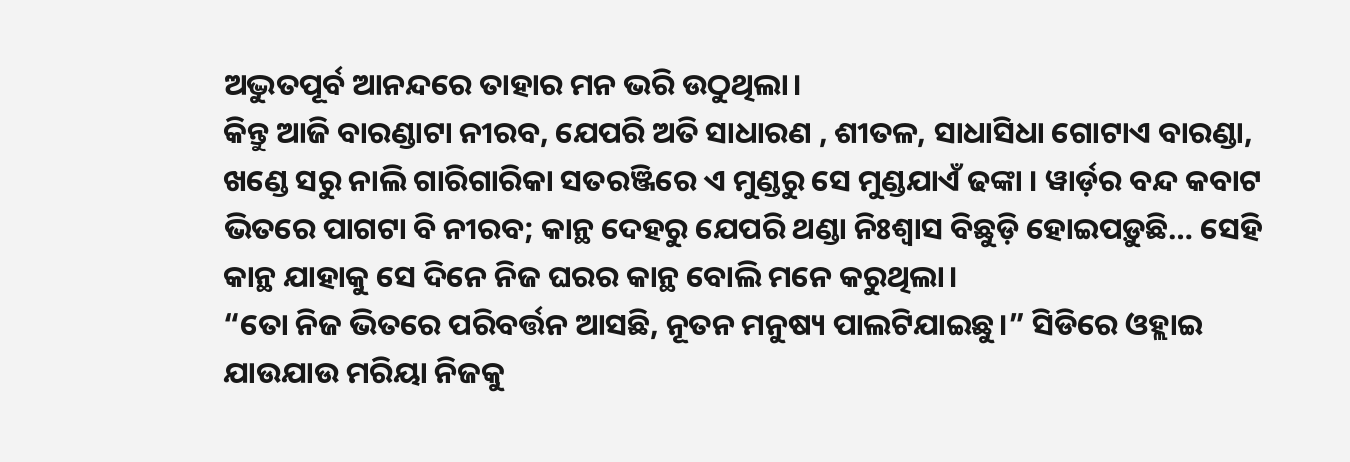ଅଦ୍ଭୁତପୂର୍ବ ଆନନ୍ଦରେ ତାହାର ମନ ଭରି ଉଠୁଥିଲା।
କିନ୍ତୁ ଆଜି ବାରଣ୍ଡାଟା ନୀରବ, ଯେପରି ଅତି ସାଧାରଣ , ଶୀତଳ, ସାଧାସିଧା ଗୋଟାଏ ବାରଣ୍ଡା, ଖଣ୍ଡେ ସରୁ ନାଲି ଗାରିଗାରିକା ସତରଞ୍ଜିରେ ଏ ମୁଣ୍ଡରୁ ସେ ମୁଣ୍ଡଯାଏଁ ଢଙ୍କା । ୱାର୍ଡ଼ର ବନ୍ଦ କବାଟ ଭିତରେ ପାଗଟା ବି ନୀରବ; କାନ୍ଥ ଦେହରୁ ଯେପରି ଥଣ୍ଡା ନିଃଶ୍ବାସ ବିଛୁଡ଼ି ହୋଇପଡ଼ୁଛି… ସେହି କାନ୍ଥ ଯାହାକୁ ସେ ଦିନେ ନିଜ ଘରର କାନ୍ଥ ବୋଲି ମନେ କରୁଥିଲା।
“ତୋ ନିଜ ଭିତରେ ପରିବର୍ତ୍ତନ ଆସଛି, ନୂତନ ମନୁଷ୍ୟ ପାଲଟିଯାଇଛୁ।” ସିଡିରେ ଓହ୍ଲାଇ ଯାଉଯାଉ ମରିୟା ନିଜକୁ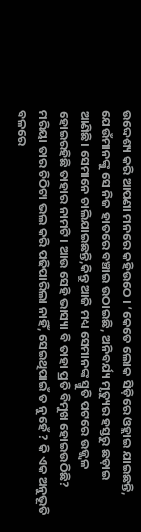ଉଦ୍ଦେଶ୍ୟ କରି ଆପଣା ମନରେ କହିଉଠେ । ‘କେତେ ଲୋକ ସିଡ଼ିରେ ଓହ୍ଲାଇ ଯାଇଛନ୍ତି, ଯେଉଁମାନଙ୍କୁ ସେ ନିଜ ହାତରେ ବଞ୍ଚାଇ ଉଠାଇଛି, ଅନିବର୍ଯ୍ୟ ମୃତ୍ୟୁର ହସ୍ତରୁ ଛଡ଼ାଇ ଆଣିଛି। ସେମାନେ ଚାଲିଯାଇଛନ୍ତି,କିନ୍ତୁ ଆଜି ମଧ୍ୟ ସେମାନଙ୍କ ସ୍ମୁତି ପଟରେ ଉଜ୍ଜ୍ବଳ ହୋଇରହିଛି ତାହାର ନାମଟି। ଆଉ ସେହି ଭାସ୍ୟା ବି ତାହା ପ୍ରତି ବିମୁଖ ହୋଇଉଠିଛି? ମରିୟା ତାର ଚିଠିଟା ଭଲ କରି ପଢିପାରିଲା ନାହିଁ, ସେଇଥିପାଇଁ ତ ନୁହେଁ ? କି ଏକ ଅନୁଭୂତି ବଳରେ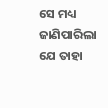ସେ ମଧ୍ୟ ଜାଣିପାରିଲା ଯେ ତାହା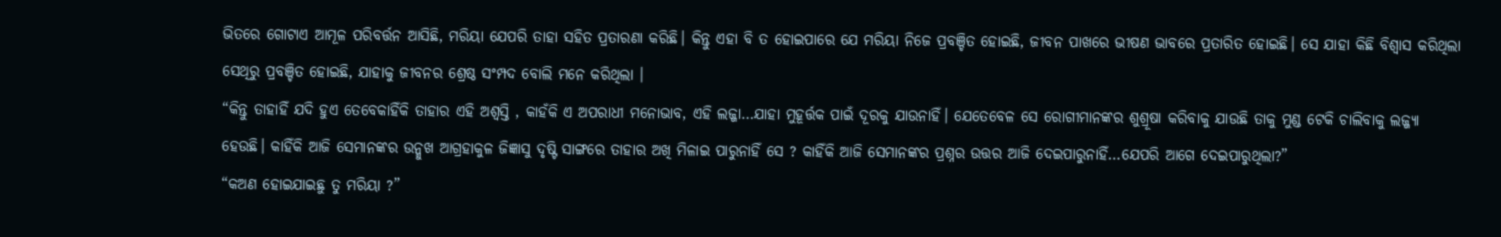ଭିତରେ ଗୋଟାଏ ଆମୂଳ ପରିବର୍ତ୍ତନ ଆସିଛି, ମରିୟା ଯେପରି ତାହା ସହିତ ପ୍ରତାରଣା କରିଛି। କିନ୍ତୁ ଏହା ବି ତ ହୋଇପାରେ ଯେ ମରିୟା ନିଜେ ପ୍ରବଞ୍ଚିତ ହୋଇଛି, ଜୀବନ ପାଖରେ ଭୀଷଣ ଭାବରେ ପ୍ରତାରିତ ହୋଇଛି। ସେ ଯାହା କିଛି ବିଶ୍ବାସ କରିଥିଲା ସେଥିରୁ ପ୍ରବଞ୍ଚିତ ହୋଇଛି, ଯାହାକୁ ଜୀବନର ଶ୍ରେଷ୍ଠ ସଂମ୍ପଦ ବୋଲି ମନେ କରିଥିଲା ।
“କିନ୍ତୁ ତାହାହିଁ ଯଦି ହୁଏ ତେବେକାହିଁକି ତାହାର ଏହି ଅଶ୍ବସ୍ତି , କାହଁକି ଏ ଅପରାଧୀ ମନୋଭାବ, ଏହି ଲଜ୍ଜା…ଯାହା ମୁହୂର୍ତ୍ତକ ପାଇଁ ଦୂରକୁ ଯାଉନାହିଁ। ଯେତେବେଳ ସେ ରୋଗୀମାନଙ୍କର ଶୁଶ୍ରୂଷା କରିବାକୁ ଯାଉଛି ତାକୁ ମୁଣ୍ଡ ଟେକି ଚାଲିବାକୁ ଲଜ୍ଜ୍ୟା ହେଉଛି। କାହିଁକି ଆଜି ସେମାନଙ୍କର ଉନ୍ମୁଖ ଆଗ୍ରହାକୁଳ ଜିଜ୍ଞାସୁ ଦୃଷ୍ଟି ସାଙ୍ଗରେ ତାହାର ଅଖି ମିଳାଇ ପାରୁନାହିଁ ସେ ? କାହିଁକି ଆଜି ସେମାନଙ୍କର ପ୍ରଶ୍ନର ଉତ୍ତର ଆଜି ଦେଇପାରୁନାହିଁ…ଯେପରି ଆଗେ ଦେଇପାରୁଥିଲା?”
“କଅଣ ହୋଇଯାଇଛୁ ତୁ ମରିୟା ?”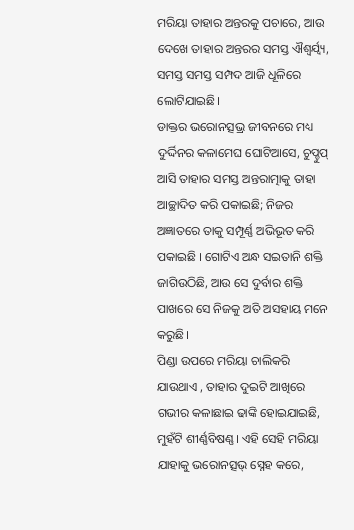ମରିୟା ତାହାର ଅନ୍ତରକୁ ପଚାରେ, ଆଉ ଦେଖେ ତାହାର ଅନ୍ତରର ସମସ୍ତ ଐଶ୍ବର୍ଯ୍ବ୍ୟ, ସମସ୍ତ ସମସ୍ତ ସମ୍ପଦ ଆଜି ଧୂଳିରେ ଲୋଟିଯାଇଛି।
ଡାକ୍ତର ଭରୋନତ୍ସଭ୍ର ଜୀବନରେ ମଧ୍ୟ ଦୁର୍ଦ୍ଦିନର କଳାମେଘ ଘୋଟିଆସେ, ଚୁପ୍ଚୁପ୍ ଆସି ତାହାର ସମସ୍ତ ଅନ୍ତରାତ୍ମାକୁ ତାହା ଆଚ୍ଛାଦିତ କରି ପକାଇଛି; ନିଜର ଅଜ୍ଞାତରେ ତାକୁ ସମ୍ପୂର୍ଣ୍ଣ ଅଭିଭୂତ କରି ପକାଇଛି । ଗୋଟିଏ ଅନ୍ଧ ସଇତାନି ଶକ୍ତି ଜାଗିଉଠିଛି, ଆଉ ସେ ଦୁର୍ବାର ଶକ୍ତି ପାଖରେ ସେ ନିଜକୁ ଅତି ଅସହାୟ ମନେ କରୁଛି।
ପିଣ୍ଡା ଉପରେ ମରିୟା ଚାଲିକରି ଯାଉଥାଏ , ତାହାର ଦୁଇଟି ଆଖିରେ ଗଭୀର କଳାଛାଇ ଢାଙ୍କି ହୋଇଯାଇଛି, ମୁହଁଟି ଶୀର୍ଣ୍ଣବିଷଣ୍ଣ। ଏହି ସେହି ମରିୟା ଯାହାକୁ ଭରୋନତ୍ସଭ୍ ସ୍ନେହ କରେ,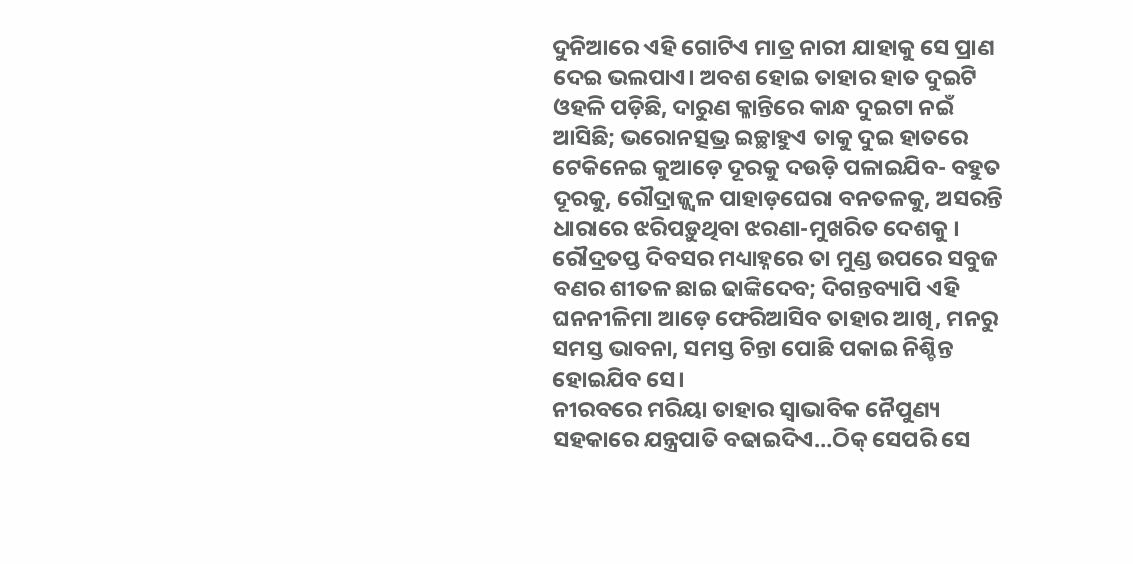ଦୁନିଆରେ ଏହି ଗୋଟିଏ ମାତ୍ର ନାରୀ ଯାହାକୁ ସେ ପ୍ରାଣ ଦେଇ ଭଲପାଏ। ଅବଶ ହୋଇ ତାହାର ହାତ ଦୁଇଟି ଓହଳି ପଡ଼ିଛି, ଦାରୁଣ କ୍ଳାନ୍ତିରେ କାନ୍ଧ ଦୁଇଟା ନଇଁ ଆସିଛି; ଭରୋନତ୍ସଭ୍ର ଇଚ୍ଛାହୁଏ ତାକୁ ଦୁଇ ହାତରେ ଟେକିନେଇ କୁଆଡ଼େ ଦୂରକୁ ଦଉଡ଼ି ପଳାଇଯିବ- ବହୁତ ଦୂରକୁ, ରୌଦ୍ରାଜ୍ଜ୍ବଳ ପାହାଡ଼ଘେରା ବନତଳକୁ, ଅସରନ୍ତି ଧାରାରେ ଝରିପଡ଼ୁଥିବା ଝରଣା-ମୁଖରିତ ଦେଶକୁ । ରୌଦ୍ରତପ୍ତ ଦିବସର ମଧ୍ୟାହ୍ନରେ ତା ମୁଣ୍ଡ ଉପରେ ସବୁଜ ବଣର ଶୀତଳ ଛାଇ ଢାଙ୍କିଦେବ; ଦିଗନ୍ତବ୍ୟାପି ଏହି ଘନନୀଳିମା ଆଡ଼େ ଫେରିଆସିବ ତାହାର ଆଖି, ମନରୁ ସମସ୍ତ ଭାବନା, ସମସ୍ତ ଚିନ୍ତା ପୋଛି ପକାଇ ନିଶ୍ଚିନ୍ତ ହୋଇଯିବ ସେ।
ନୀରବରେ ମରିୟା ତାହାର ସ୍ବାଭାବିକ ନୈପୁଣ୍ୟ ସହକାରେ ଯନ୍ତ୍ରପାତି ବଢାଇଦିଏ…ଠିକ୍ ସେପରି ସେ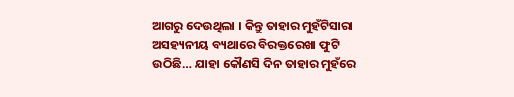ଆଗରୁ ଦେଉଥିଲା । କିନ୍ତୁ ତାହାର ମୁହଁଟିସାରା ଅସହ୍ୟନୀୟ ବ୍ୟଥାରେ ବିରକ୍ତରେଖା ଫୁଟି ଉଠିଛି… ଯାହା କୌଣସି ଦିନ ତାହାର ମୁହଁରେ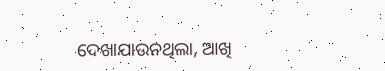ଦେଖାଯାଉନଥିଲା, ଆଖି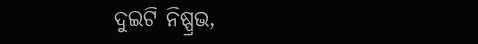ଦୁଇଟି ନିଷ୍ପ୍ରଭ,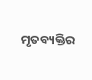ମୃତବ୍ୟକ୍ତିର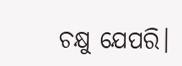ଚକ୍ଷୁ ଯେପରି।